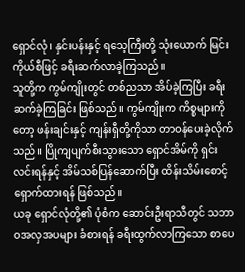ရှောင်လုံ၊ နှင်းပန်းနှင့် ရသေ့ကြီးတို့ သုံးယောက် မြင်းကိုယ်စီဖြင့် ခရီးဆက်လာခဲ့ကြသည်။
သူတို့က ကွမ်ကျိုးတွင် တစ်ညသာ အိပ်ခဲ့ကြပြီး ခရီးဆက်ခဲ့ကြခြင်း ဖြစ်သည်။ ကွမ်ကျိုးက ကိစ္စများကိုတော့ ဖန်းချင်းနှင့် ကျန်းရှီတို့ကိုသာ တာဝန်ပေးခဲ့လိုက်သည်။ ပြိုကျပျက်စီးသွားသော ရှောင်အိမ်ကို ရှင်းလင်းရန်နှင့် အိမ်သစ်ပြန်ဆောက်ပြီး ထိန်းသိမ်းစောင့်ရှောက်ထားရန် ဖြစ်သည်။
ယခု ရှောင်လုံတို့၏ ပုံစံက ဆောင်းဦးရာသီတွင် သဘာဝအလှအပများ ခံစားရန် ခရီးထွက်လာကြသော စာပေ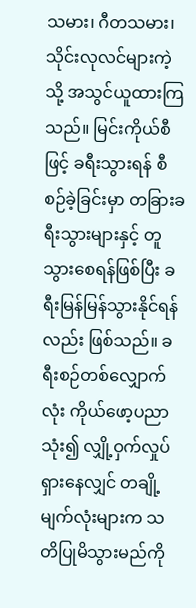သမား၊ ဂီတသမား၊ သိုင်းလုလင်များကဲ့သို့ အသွင်ယူထားကြသည်။ မြင်းကိုယ်စီဖြင့် ခရီးသွားရန် စီစဉ်ခဲ့ခြင်းမှာ တခြားခရီးသွားများနှင့် တူသွားစေရန်ဖြစ်ပြီး ခရီးမြန်မြန်သွားနိုင်ရန်လည်း ဖြစ်သည်။ ခရီးစဉ်တစ်လျှောက်လုံး ကိုယ်ဖော့ပညာသုံး၍ လျှို့ဝှက်လှုပ်ရှားနေလျှင် တချို့မျက်လုံးများက သတိပြုမိသွားမည်ကို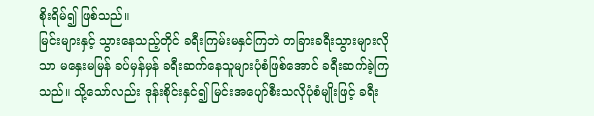စိုးရိမ်၍ ဖြစ်သည်။
မြင်းများနှင့် သွားနေသည့်တိုင် ခရီးကြမ်းမနှင်ကြဘဲ တခြားခရီးသွားများလိုသာ မနှေးမမြန် ခပ်မှန်မှန် ခရီးဆက်နေသူများပုံစံဖြစ်အောင် ခရီးဆက်ခဲ့ကြသည်။ သို့သော်လည်း ဒုန်းစိုင်းနှင်၍ မြင်းအပျော်စီးသလိုပုံစံမျိုးဖြင့် ခရီး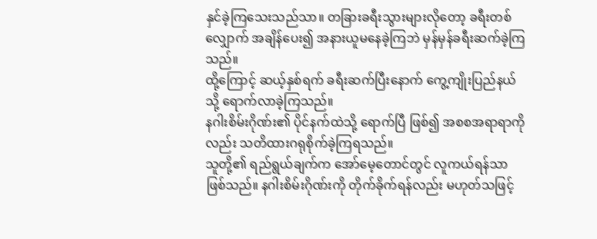နှင်ခဲ့ကြသေးသည်သာ။ တခြားခရီးသွားများလိုတော့ ခရီးတစ်လျှောက် အချိန်ပေး၍ အနားယူမနေခဲ့ကြဘဲ မှန်မှန်ခရီးဆက်ခဲ့ကြသည်။
ထို့ကြောင့် ဆယ့်နှစ်ရက် ခရီးဆက်ပြီးနောက် ကွေ့ကျိုးပြည်နယ်သို့ ရောက်လာခဲ့ကြသည်။
နဂါးစိမ်းဂိုဏ်း၏ ပိုင်နက်ထဲသို့ ရောက်ပြီ ဖြစ်၍ အစစအရာရာကိုလည်း သတိထားဂရုစိုက်ခဲ့ကြရသည်။
သူတို့၏ ရည်ရွယ်ချက်က အော်မေ့တောင်တွင် လူကယ်ရန်သာ ဖြစ်သည်။ နဂါးစိမ်းဂိုဏ်းကို တိုက်ခိုက်ရန်လည်း မဟုတ်သဖြင့်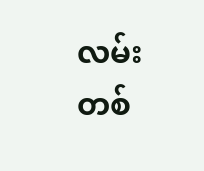လမ်းတစ်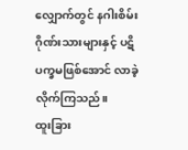လျှောက်တွင် နဂါးစိမ်းဂိုဏ်းသားများနှင့် ပဋိပက္ခမဖြစ်အောင် လာခဲ့လိုက်ကြသည်။
ထူးခြား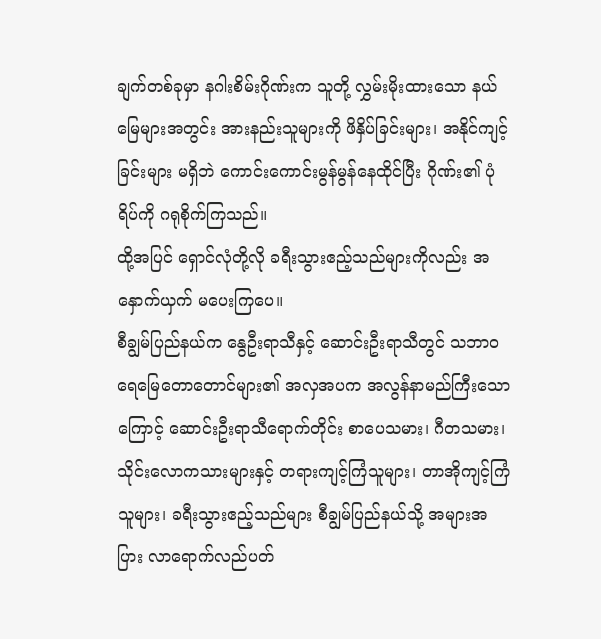ချက်တစ်ခုမှာ နဂါးစိမ်းဂိုဏ်းက သူတို့ လွှမ်းမိုးထားသော နယ်မြေများအတွင်း အားနည်းသူများကို ဖိနှိပ်ခြင်းများ၊ အနိုင်ကျင့်ခြင်းများ မရှိဘဲ ကောင်းကောင်းမွန်မွန်နေထိုင်ပြီး ဂိုဏ်း၏ ပုံရိပ်ကို ဂရုစိုက်ကြသည်။
ထို့အပြင် ရှောင်လုံတို့လို ခရီးသွားဧည့်သည်များကိုလည်း အနှောက်ယှက် မပေးကြပေ။
စီချွမ်ပြည်နယ်က နွေဦးရာသီနှင့် ဆောင်းဦးရာသီတွင် သဘာဝရေမြေတောတောင်များ၏ အလှအပက အလွန်နာမည်ကြီးသောကြောင့် ဆောင်းဦးရာသီရောက်တိုင်း စာပေသမား၊ ဂီတသမား၊ သိုင်းလောကသားများနှင့် တရားကျင့်ကြံသူများ၊ တာအိုကျင့်ကြံသူများ၊ ခရီးသွားဧည့်သည်များ စီချွမ်ပြည်နယ်သို့ အများအပြား လာရောက်လည်ပတ်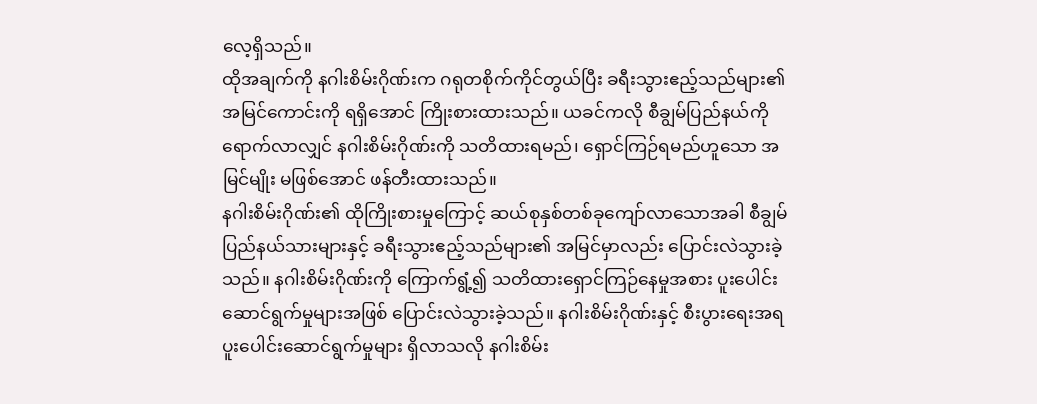လေ့ရှိသည်။
ထိုအချက်ကို နဂါးစိမ်းဂိုဏ်းက ဂရုတစိုက်ကိုင်တွယ်ပြီး ခရီးသွားဧည့်သည်များ၏ အမြင်ကောင်းကို ရရှိအောင် ကြိုးစားထားသည်။ ယခင်ကလို စီချွမ်ပြည်နယ်ကို ရောက်လာလျှင် နဂါးစိမ်းဂိုဏ်းကို သတိထားရမည်၊ ရှောင်ကြဉ်ရမည်ဟူသော အမြင်မျိုး မဖြစ်အောင် ဖန်တီးထားသည်။
နဂါးစိမ်းဂိုဏ်း၏ ထိုကြိုးစားမှုကြောင့် ဆယ်စုနှစ်တစ်ခုကျော်လာသောအခါ စီချွမ်ပြည်နယ်သားများနှင့် ခရီးသွားဧည့်သည်များ၏ အမြင်မှာလည်း ပြောင်းလဲသွားခဲ့သည်။ နဂါးစိမ်းဂိုဏ်းကို ကြောက်ရွံ့၍ သတိထားရှောင်ကြဉ်နေမှုအစား ပူးပေါင်းဆောင်ရွက်မှုများအဖြစ် ပြောင်းလဲသွားခဲ့သည်။ နဂါးစိမ်းဂိုဏ်းနှင့် စီးပွားရေးအရ ပူးပေါင်းဆောင်ရွက်မှုများ ရှိလာသလို နဂါးစိမ်း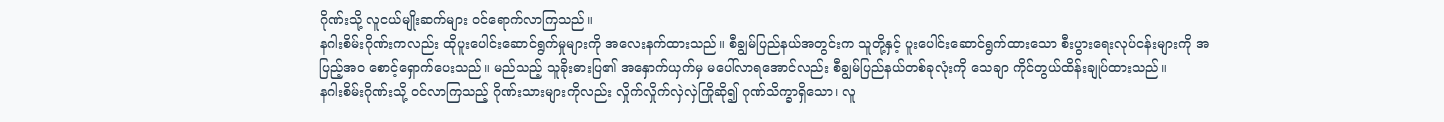ဂိုဏ်းသို့ လူငယ်မျိုးဆက်များ ဝင်ရောက်လာကြသည်။
နဂါးစိမ်းဂိုဏ်းကလည်း ထိုပူးပေါင်းဆောင်ရွက်မှုများကို အလေးနက်ထားသည်။ စီချွမ်ပြည်နယ်အတွင်းက သူတို့နှင့် ပူးပေါင်းဆောင်ရွက်ထားသော စီးပွားရေးလုပ်ငန်းများကို အပြည့်အဝ စောင့်ရှောက်ပေးသည်။ မည်သည့် သူခိုးဓားပြ၏ အနှောက်ယှက်မှ မပေါ်လာရအောင်လည်း စီချွမ်ပြည်နယ်တစ်ခုလုံးကို သေချာ ကိုင်တွယ်ထိန်းချုပ်ထားသည်။
နဂါးစိမ်းဂိုဏ်းသို့ ဝင်လာကြသည့် ဂိုဏ်းသားများကိုလည်း လှိုက်လှိုက်လှဲလှဲကြိုဆို၍ ဂုဏ်သိက္ခာရှိသော၊ လူ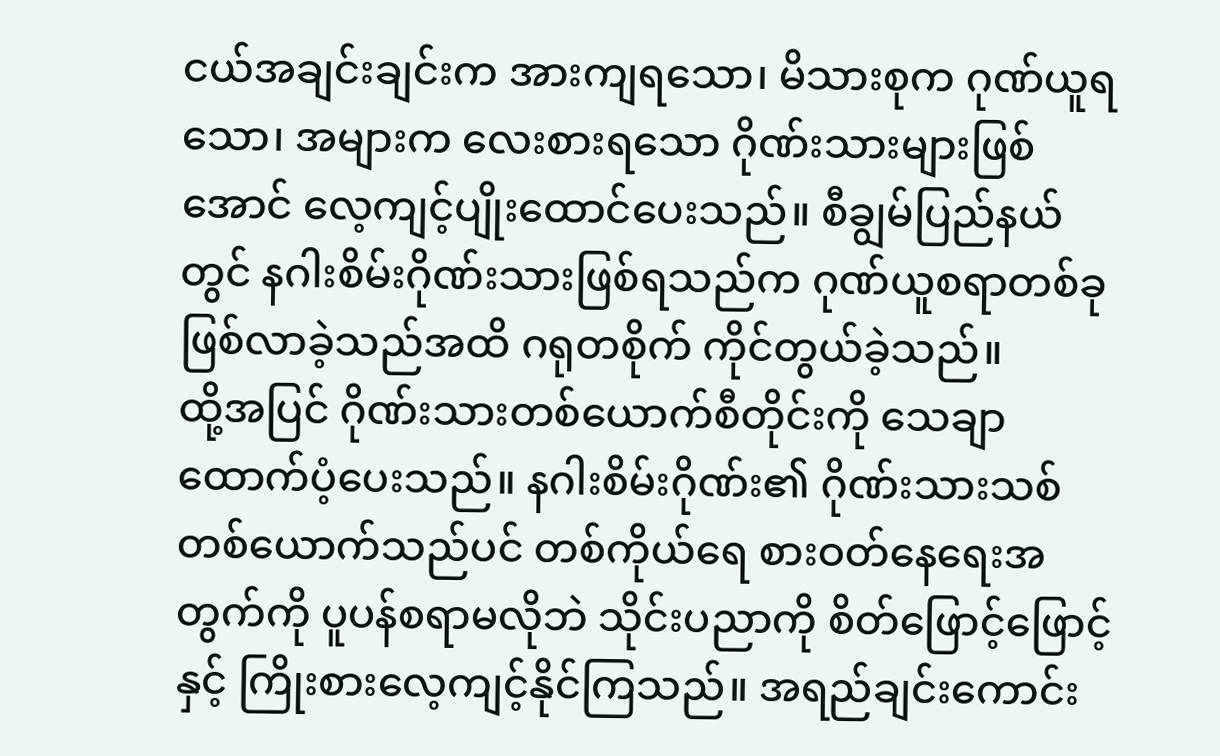ငယ်အချင်းချင်းက အားကျရသော၊ မိသားစုက ဂုဏ်ယူရသော၊ အများက လေးစားရသော ဂိုဏ်းသားများဖြစ်အောင် လေ့ကျင့်ပျိုးထောင်ပေးသည်။ စီချွမ်ပြည်နယ်တွင် နဂါးစိမ်းဂိုဏ်းသားဖြစ်ရသည်က ဂုဏ်ယူစရာတစ်ခု ဖြစ်လာခဲ့သည်အထိ ဂရုတစိုက် ကိုင်တွယ်ခဲ့သည်။
ထို့အပြင် ဂိုဏ်းသားတစ်ယောက်စီတိုင်းကို သေချာထောက်ပံ့ပေးသည်။ နဂါးစိမ်းဂိုဏ်း၏ ဂိုဏ်းသားသစ်တစ်ယောက်သည်ပင် တစ်ကိုယ်ရေ စားဝတ်နေရေးအတွက်ကို ပူပန်စရာမလိုဘဲ သိုင်းပညာကို စိတ်ဖြောင့်ဖြောင့်နှင့် ကြိုးစားလေ့ကျင့်နိုင်ကြသည်။ အရည်ချင်းကောင်း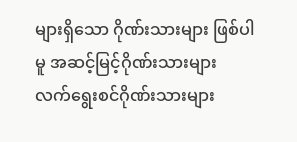များရှိသော ဂိုဏ်းသားများ ဖြစ်ပါမူ အဆင့်မြင့်ဂိုဏ်းသားများ လက်ရွေးစင်ဂိုဏ်းသားများ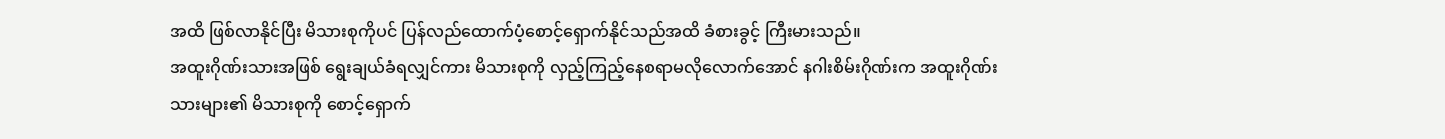အထိ ဖြစ်လာနိုင်ပြီး မိသားစုကိုပင် ပြန်လည်ထောက်ပံ့စောင့်ရှောက်နိုင်သည်အထိ ခံစားခွင့် ကြီးမားသည်။
အထူးဂိုဏ်းသားအဖြစ် ရွေးချယ်ခံရလျှင်ကား မိသားစုကို လှည့်ကြည့်နေစရာမလိုလောက်အောင် နဂါးစိမ်းဂိုဏ်းက အထူးဂိုဏ်းသားများ၏ မိသားစုကို စောင့်ရှောက်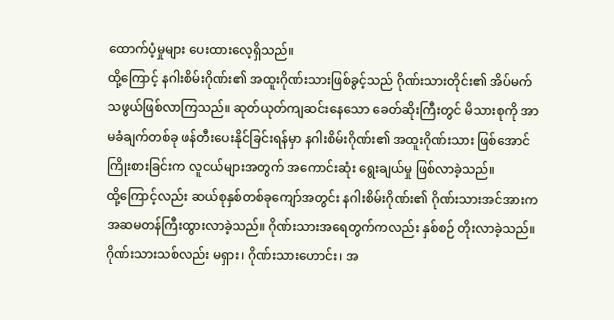ထောက်ပံ့မှုများ ပေးထားလေ့ရှိသည်။
ထို့ကြောင့် နဂါးစိမ်းဂိုဏ်း၏ အထူးဂိုဏ်းသားဖြစ်ခွင့်သည် ဂိုဏ်းသားတိုင်း၏ အိပ်မက်သဖွယ်ဖြစ်လာကြသည်။ ဆုတ်ယုတ်ကျဆင်းနေသော ခေတ်ဆိုးကြီးတွင် မိသားစုကို အာမခံချက်တစ်ခု ဖန်တီးပေးနိုင်ခြင်းရန်မှာ နဂါးစိမ်းဂိုဏ်း၏ အထူးဂိုဏ်းသား ဖြစ်အောင် ကြိုးစားခြင်းက လူငယ်များအတွက် အကောင်းဆုံး ရွေးချယ်မှု ဖြစ်လာခဲ့သည်။
ထို့ကြောင့်လည်း ဆယ်စုနှစ်တစ်ခုကျော်အတွင်း နဂါးစိမ်းဂိုဏ်း၏ ဂိုဏ်းသားအင်အားက အဆမတန်ကြီးထွားလာခဲ့သည်။ ဂိုဏ်းသားအရေတွက်ကလည်း နှစ်စဉ် တိုးလာခဲ့သည်။ ဂိုဏ်းသားသစ်လည်း မရှား၊ ဂိုဏ်းသားဟောင်း၊ အ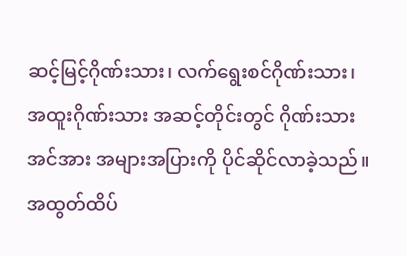ဆင့်မြင့်ဂိုဏ်းသား၊ လက်ရွေးစင်ဂိုဏ်းသား၊ အထူးဂိုဏ်းသား အဆင့်တိုင်းတွင် ဂိုဏ်းသားအင်အား အများအပြားကို ပိုင်ဆိုင်လာခဲ့သည်။ အထွတ်ထိပ်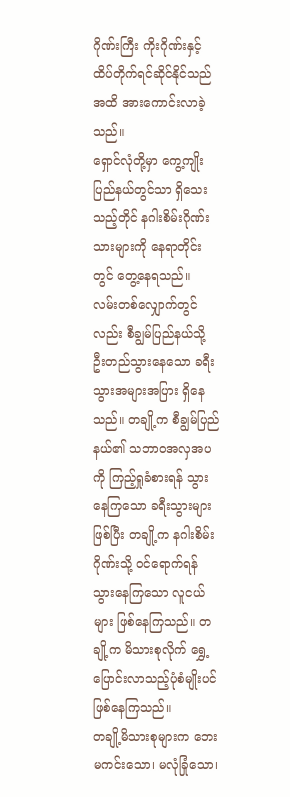ဂိုဏ်းကြီး ကိုးဂိုဏ်းနှင့် ထိပ်တိုက်ရင်ဆိုင်နိုင်သည်အထိ အားကောင်းလာခဲ့သည်။
ရှောင်လုံတို့မှာ ကွေ့ကျိုးပြည်နယ်တွင်သာ ရှိသေးသည့်တိုင် နဂါးစိမ်းဂိုဏ်းသားများကို နေရာတိုင်းတွင် တွေ့နေရသည်။
လမ်းတစ်လျှောက်တွင်လည်း စီချွမ်ပြည်နယ်သို့ ဦးတည်သွားနေသော ခရီးသွားအများအပြား ရှိနေသည်။ တချို့က စီချွမ်ပြည်နယ်၏ သဘာဝအလှအပကို ကြည့်ရှုခံစားရန် သွားနေကြသော ခရီးသွားများ ဖြစ်ပြီး တချို့က နဂါးစိမ်းဂိုဏ်းသို့ ဝင်ရောက်ရန် သွားနေကြသော လူငယ်များ ဖြစ်နေကြသည်။ တချို့က မိသားစုလိုက် ရွှေ့ပြောင်းလာသည့်ပုံစံမျိုးပင် ဖြစ်နေကြသည်။
တချို့မိသားစုများက ဘေးမကင်းသော၊ မလုံခြုံသော၊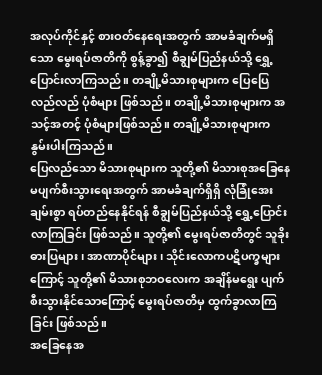အလုပ်ကိုင်နှင့် စားဝတ်နေရေးအတွက် အာမခံချက်မရှိသော မွေးရပ်ဇာတိကို စွန့်ခွာ၍ စီချွမ်ပြည်နယ်သို့ ရွှေ့ပြောင်းလာကြသည်။ တချို့မိသားစုများက ပြေပြေလည်လည် ပုံစံများ ဖြစ်သည်။ တချို့မိသားစုများက အသင့်အတင့် ပုံစံများဖြစ်သည်။ တချို့မိသားစုများက နွမ်းပါးကြသည်။
ပြေလည်သော မိသားစုများက သူတို့၏ မိသားစုအခြေနေ မပျက်စီးသွားရေးအတွက် အာမခံချက်ရှိရှိ လုံခြုံအေးချမ်းစွာ ရပ်တည်နေနိုင်ရန် စီချွမ်ပြည်နယ်သို့ ရွှေ့ပြောင်းလာကြခြင်း ဖြစ်သည်။ သူတို့၏ မွေးရပ်ဇာတိတွင် သူခိုးဓားပြများ၊ အာဏာပိုင်များ၊ သိုင်းလောကပဋိပက္ခများကြောင့် သူတို့၏ မိသားစုဘဝလေးက အချိန်မရွေး ပျက်စီးသွားနိုင်သောကြောင့် မွေးရပ်ဇာတိမှ ထွက်ခွာလာကြခြင်း ဖြစ်သည်။
အခြေနေအ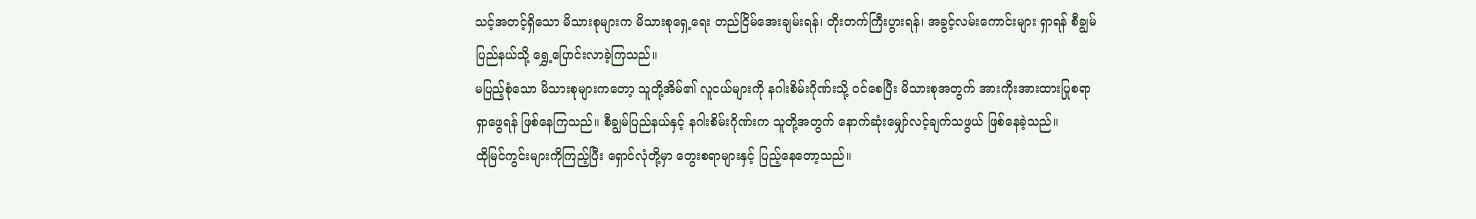သင့်အတင့်ရှိသော မိသားစုများက မိသားစုရှေ့ရေး တည်ငြိမ်အေးချမ်းရန်၊ တိုးတက်ကြီးပွားရန်၊ အခွင့်လမ်းကောင်းများ ရှာရန် စီချွမ်ပြည်နယ်သို့ ရွှေ့ပြောင်းလာခဲ့ကြသည်။
မပြည့်စုံသော မိသားစုများကတော့ သူတို့အိမ်၏ လူငယ်များကို နဂါးစိမ်းဂိုဏ်းသို့ ဝင်စေပြီး မိသားစုအတွက် အားကိုးအားထားပြုစရာ ရှာဖွေရန် ဖြစ်နေကြသည်။ စီချွမ်ပြည်နယ်နှင့် နဂါးစိမ်းဂိုဏ်းက သူတို့အတွက် နောက်ဆုံးမျှော်လင့်ချက်သဖွယ် ဖြစ်နေခဲ့သည်။
ထိုမြင်ကွင်းများကိုကြည့်ပြီး ရှောင်လုံတို့မှာ တွေးစရာများနှင့် ပြည့်နေတော့သည်။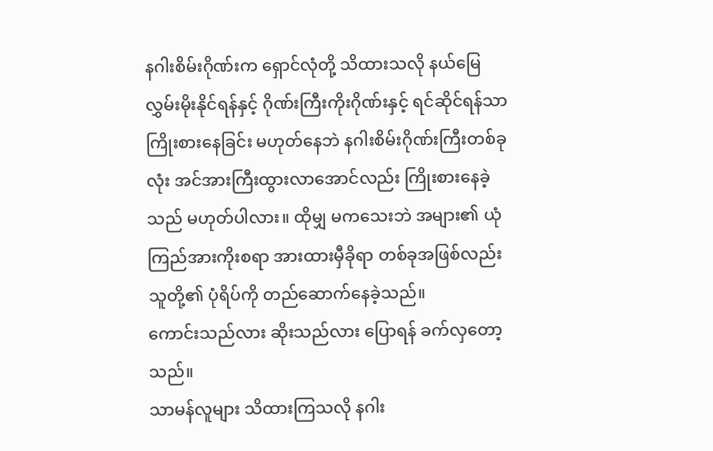နဂါးစိမ်းဂိုဏ်းက ရှောင်လုံတို့ သိထားသလို နယ်မြေလွှမ်းမိုးနိုင်ရန်နှင့် ဂိုဏ်းကြီးကိုးဂိုဏ်းနှင့် ရင်ဆိုင်ရန်သာ ကြိုးစားနေခြင်း မဟုတ်နေဘဲ နဂါးစိမ်းဂိုဏ်းကြီးတစ်ခုလုံး အင်အားကြီးထွားလာအောင်လည်း ကြိုးစားနေခဲ့သည် မဟုတ်ပါလား။ ထိုမျှ မကသေးဘဲ အများ၏ ယုံကြည်အားကိုးစရာ အားထားမှီခိုရာ တစ်ခုအဖြစ်လည်း သူတို့၏ ပုံရိပ်ကို တည်ဆောက်နေခဲ့သည်။
ကောင်းသည်လား ဆိုးသည်လား ပြောရန် ခက်လှတော့သည်။
သာမန်လူများ သိထားကြသလို နဂါး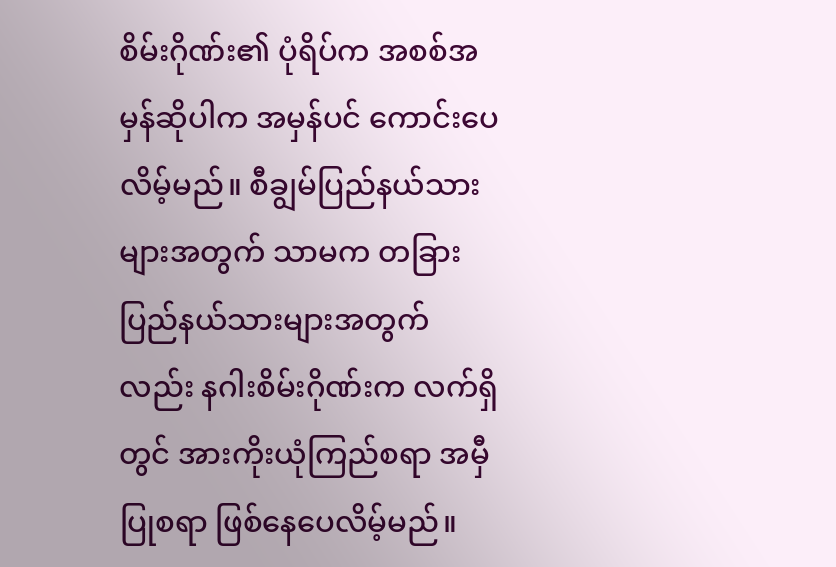စိမ်းဂိုဏ်း၏ ပုံရိပ်က အစစ်အမှန်ဆိုပါက အမှန်ပင် ကောင်းပေလိမ့်မည်။ စီချွမ်ပြည်နယ်သားများအတွက် သာမက တခြားပြည်နယ်သားများအတွက်လည်း နဂါးစိမ်းဂိုဏ်းက လက်ရှိတွင် အားကိုးယုံကြည်စရာ အမှီပြုစရာ ဖြစ်နေပေလိမ့်မည်။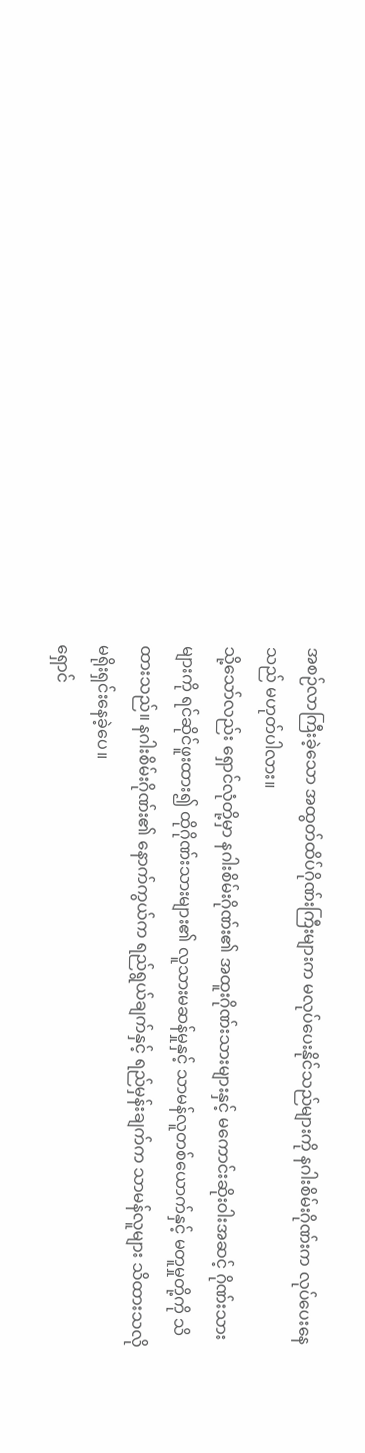အစဉ်လာကြီးခဲ့သော အထွတ်ထိပ်ဂိုဏ်းကြီးများက မလုပ်ပေးနိုင်သည်များကို နဂါးစိမ်းဂိုဏ်းက လုပ်ပေးနေသည် မဟုတ်ပါလား။
သို့သော်လည်း ရှောင်လုံတို့မှာ နဂါးစိမ်းဂိုဏ်း၏ အထူးဂိုဏ်းသားများနှင့် မကောင်းဆိုးဝါးအဆင့် ဂိုဏ်းသားများကို ရင်ဆိုင်ဖူးထား၍ ထိုဂိုဏ်းသားများ၏ လူသားမဆန်မှုနှင့် သာမန်လူတစ်ယောက်နှင့် မတူမှုတို့ကို သိထားသည်။ နဂါးစိမ်းဂိုဏ်း၏ နောက်ကွယ်က ရည်ရွယ်ချက်နှင့် ရည်မှန်းချက်က သာမန်လူများ သိထားသလို မရိုးရှင်းနေခဲ့ပေ။
ရှောင်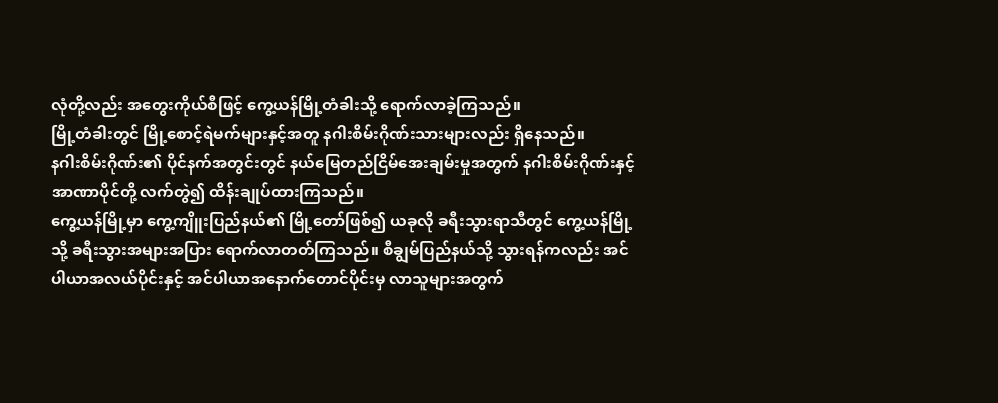လုံတို့လည်း အတွေးကိုယ်စီဖြင့် ကွေ့ယန်မြို့တံခါးသို့ ရောက်လာခဲ့ကြသည်။
မြို့တံခါးတွင် မြို့စောင့်ရဲမက်များနှင့်အတူ နဂါးစိမ်းဂိုဏ်းသားများလည်း ရှိနေသည်။
နဂါးစိမ်းဂိုဏ်း၏ ပိုင်နက်အတွင်းတွင် နယ်မြေတည်ငြိမ်အေးချမ်းမှုအတွက် နဂါးစိမ်းဂိုဏ်းနှင့် အာဏာပိုင်တို့ လက်တွဲ၍ ထိန်းချုပ်ထားကြသည်။
ကွေ့ယန်မြို့မှာ ကွေ့ကျိူးပြည်နယ်၏ မြို့တော်ဖြစ်၍ ယခုလို ခရီးသွားရာသီတွင် ကွေ့ယန်မြို့သို့ ခရီးသွားအများအပြား ရောက်လာတတ်ကြသည်။ စီချွမ်ပြည်နယ်သို့ သွားရန်ကလည်း အင်ပါယာအလယ်ပိုင်းနှင့် အင်ပါယာအနောက်တောင်ပိုင်းမှ လာသူများအတွက်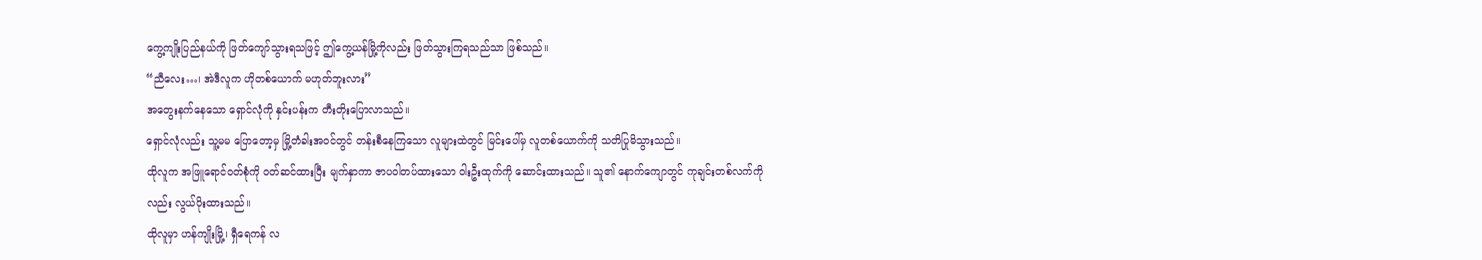ကွေ့ကျိုးပြည်နယ်ကို ဖြတ်ကျော်သွားရသဖြင့် ဤကွေ့ယန်မြို့ကိုလည်း ဖြတ်သွားကြရသည်သာ ဖြစ်သည်။
“ညီလေး…၊ အဲဒီလူက ဟိုတစ်ယောက် မဟုတ်ဘူးလား”
အတွေးနက်နေသော ရှောင်လုံကို နှင်းပန်းက တီးတိုးပြောလာသည်။
ရှောင်လုံလည်း သူ့မမ ပြောတော့မှ မြို့တံခါးအဝင်တွင် တန်းစီနေကြသော လူများထဲတွင် မြင်းပေါ်မှ လူတစ်ယောက်ကို သတိပြုမိသွားသည်။
ထိုလူက အဖြူရောင်ဝတ်စုံကို ဝတ်ဆင်ထားပြီး မျက်နှာကာ ဇာပဝါတပ်ထားသော ဝါးဦးထုက်ကို ဆောင်းထားသည်။ သူ၏ နောက်ကျောတွင် ကုချင်းတစ်လက်ကိုလည်း လွယ်ပိုးထားသည်။
ထိုလူမှာ ဟန်ကျိုးမြို့၊ ရှီရေကန် လ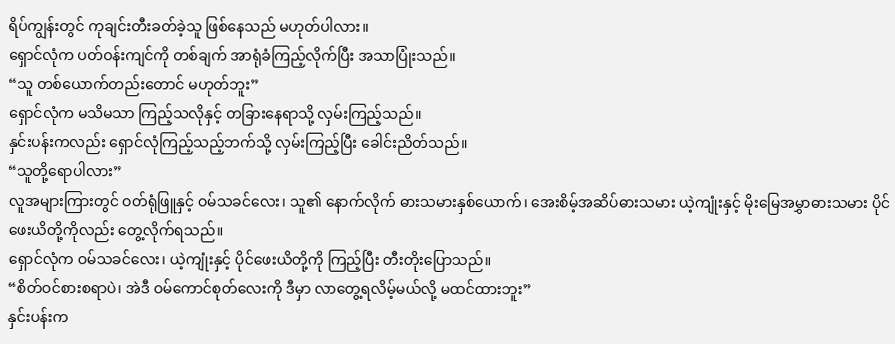ရိပ်ကျွန်းတွင် ကုချင်းတီးခတ်ခဲ့သူ ဖြစ်နေသည် မဟုတ်ပါလား။
ရှောင်လုံက ပတ်ဝန်းကျင်ကို တစ်ချက် အာရုံခံကြည့်လိုက်ပြီး အသာပြုံးသည်။
“သူ တစ်ယောက်တည်းတောင် မဟုတ်ဘူး”
ရှောင်လုံက မသိမသာ ကြည့်သလိုနှင့် တခြားနေရာသို့ လှမ်းကြည့်သည်။
နှင်းပန်းကလည်း ရှောင်လုံကြည့်သည့်ဘက်သို့ လှမ်းကြည့်ပြီး ခေါင်းညိတ်သည်။
“သူတို့ရောပါလား”
လူအများကြားတွင် ဝတ်ရုံဖြူနှင့် ဝမ်သခင်လေး၊ သူ၏ နောက်လိုက် ဓားသမားနှစ်ယောက်၊ အေးစိမ့်အဆိပ်ဓားသမား ယဲ့ကျုံးနှင့် မိုးမြေအမွှာဓားသမား ပိုင်ဖေးယိတို့ကိုလည်း တွေ့လိုက်ရသည်။
ရှောင်လုံက ဝမ်သခင်လေး၊ ယဲ့ကျုံးနှင့် ပိုင်ဖေးယိတို့ကို ကြည့်ပြီး တီးတိုးပြောသည်။
“စိတ်ဝင်စားစရာပဲ၊ အဲဒီ ဝမ်ကောင်စုတ်လေးကို ဒီမှာ လာတွေ့ရလိမ့်မယ်လို့ မထင်ထားဘူး”
နှင်းပန်းက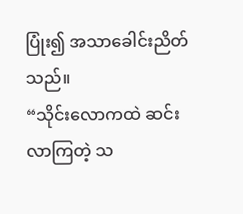ပြုံး၍ အသာခေါင်းညိတ်သည်။
“သိုင်းလောကထဲ ဆင်းလာကြတဲ့ သ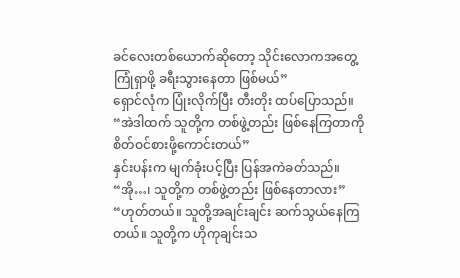ခင်လေးတစ်ယောက်ဆိုတော့ သိုင်းလောကအတွေ့ကြုံရှာဖို့ ခရီးသွားနေတာ ဖြစ်မယ်”
ရှောင်လုံက ပြုံးလိုက်ပြီး တီးတိုး ထပ်ပြောသည်။
“အဲဒါထက် သူတို့က တစ်ဖွဲ့တည်း ဖြစ်နေကြတာကို စိတ်ဝင်စားဖို့ကောင်းတယ်”
နှင်းပန်းက မျက်ခုံးပင့်ပြီး ပြန်အကဲခတ်သည်။
“အို…၊ သူတို့က တစ်ဖွဲ့တည်း ဖြစ်နေတာလား”
“ဟုတ်တယ်။ သူတို့အချင်းချင်း ဆက်သွယ်နေကြတယ်။ သူတို့က ဟိုကုချင်းသ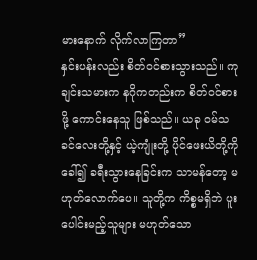မားနောက် လိုက်လာကြတာ”
နှင်းပန်းလည်း စိတ်ဝင်စားသွားသည်။ ကုချင်းသမားက နဂိုကတည်းက စိတ်ဝင်စားဖို့ ကောင်းနေသူ ဖြစ်သည်။ ယခု ဝမ်သခင်လေးတို့နှင့် ယဲ့ကျုံးတို့ ပိုင်ဖေးယိတို့ကို ခေါ်၍ ခရီးသွားနေခြင်းက သာမန်တော့ မဟုတ်လောက်ပေ။ သူတို့က ကိစ္စမရှိဘဲ ပူးပေါင်းမည့်သူများ မဟုတ်သော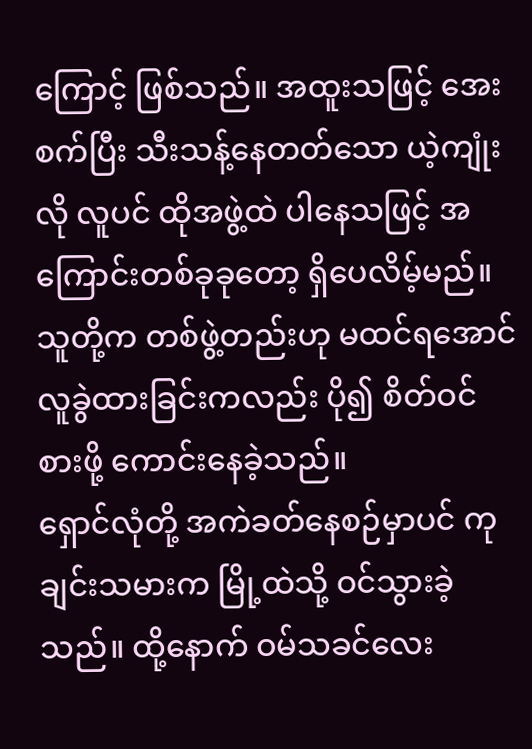ကြောင့် ဖြစ်သည်။ အထူးသဖြင့် အေးစက်ပြီး သီးသန့်နေတတ်သော ယဲ့ကျုံးလို လူပင် ထိုအဖွဲ့ထဲ ပါနေသဖြင့် အကြောင်းတစ်ခုခုတော့ ရှိပေလိမ့်မည်။
သူတို့က တစ်ဖွဲ့တည်းဟု မထင်ရအောင် လူခွဲထားခြင်းကလည်း ပို၍ စိတ်ဝင်စားဖို့ ကောင်းနေခဲ့သည်။
ရှောင်လုံတို့ အကဲခတ်နေစဉ်မှာပင် ကုချင်းသမားက မြို့ထဲသို့ ဝင်သွားခဲ့သည်။ ထို့နောက် ဝမ်သခင်လေး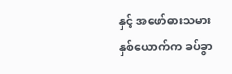နှင့် အဖော်ဓားသမားနှစ်ယောက်က ခပ်ခွာ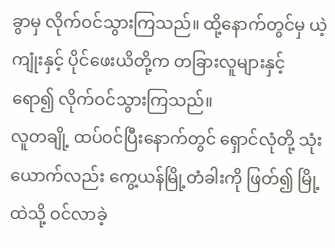ခွာမှ လိုက်ဝင်သွားကြသည်။ ထို့နောက်တွင်မှ ယဲ့ကျုံးနှင့် ပိုင်ဖေးယိတို့က တခြားလူများနှင့် ရော၍ လိုက်ဝင်သွားကြသည်။
လူတချို့ ထပ်ဝင်ပြီးနောက်တွင် ရှောင်လုံတို့ သုံးယောက်လည်း ကွေ့ယန်မြို့တံခါးကို ဖြတ်၍ မြို့ထဲသို့ ဝင်လာခဲ့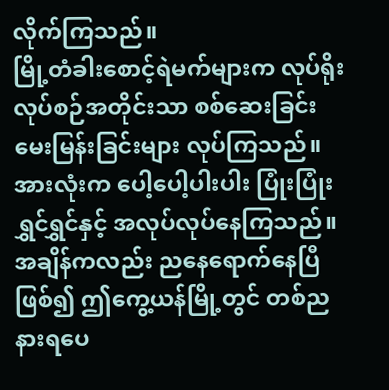လိုက်ကြသည်။
မြို့တံခါးစောင့်ရဲမက်များက လုပ်ရိုးလုပ်စဉ်အတိုင်းသာ စစ်ဆေးခြင်း မေးမြန်းခြင်းများ လုပ်ကြသည်။ အားလုံးက ပေါ့ပေါ့ပါးပါး ပြုံးပြုံးရွှင်ရွှင်နှင့် အလုပ်လုပ်နေကြသည်။
အချိန်ကလည်း ညနေရောက်နေပြီဖြစ်၍ ဤကွေ့ယန်မြို့တွင် တစ်ည နားရပေ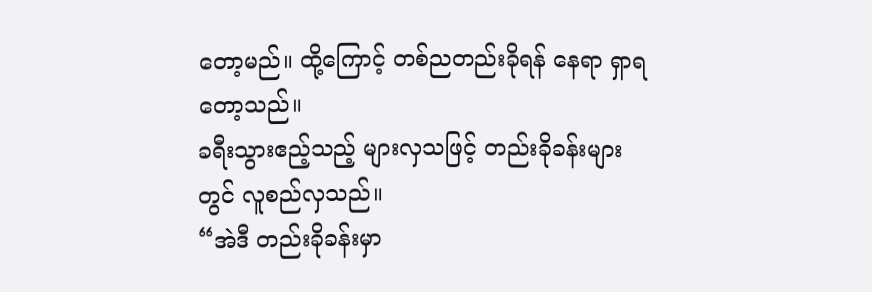တော့မည်။ ထို့ကြောင့် တစ်ညတည်းခိုရန် နေရာ ရှာရတော့သည်။
ခရီးသွားဧည့်သည့် များလှသဖြင့် တည်းခိုခန်းများတွင် လူစည်လှသည်။
“အဲဒီ တည်းခိုခန်းမှာ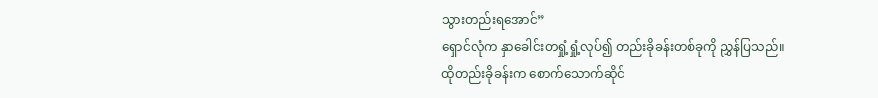သွားတည်းရအောင်”
ရှောင်လုံက နှာခေါင်းတရှုံ့ရှုံ့လုပ်၍ တည်းခိုခန်းတစ်ခုကို ညွှန်ပြသည်။
ထိုတည်းခိုခန်းက စောက်သောက်ဆိုင်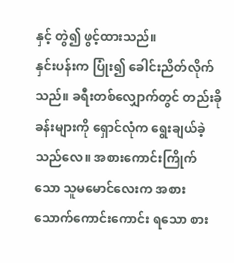နှင့် တွဲ၍ ဖွင့်ထားသည်။
နှင်းပန်းက ပြုံး၍ ခေါင်းညိတ်လိုက်သည်။ ခရီးတစ်လျှောက်တွင် တည်းခိုခန်းများကို ရှောင်လုံက ရွေးချယ်ခဲ့သည်လေ။ အစားကောင်းကြိုက်သော သူမမောင်လေးက အစားသောက်ကောင်းကောင်း ရသော စား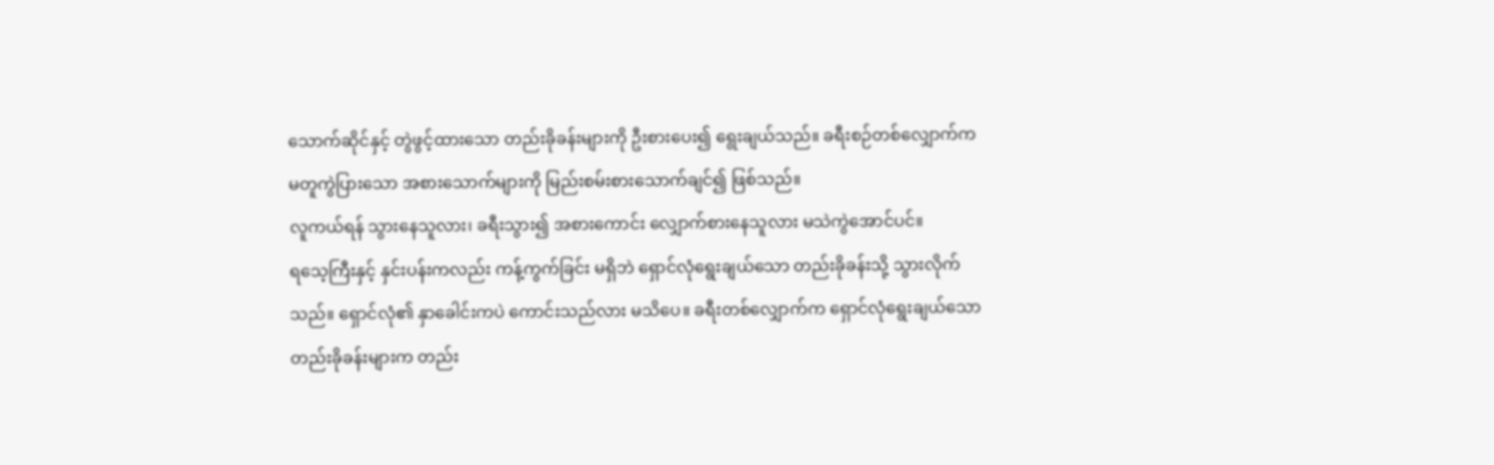သောက်ဆိုင်နှင့် တွဲဖွင့်ထားသော တည်းခိုခန်းများကို ဦးစားပေး၍ ရွေးချယ်သည်။ ခရီးစဉ်တစ်လျှောက်က မတူကွဲပြားသော အစားသောက်များကို မြည်းစမ်းစားသောက်ချင်၍ ဖြစ်သည်။
လူကယ်ရန် သွားနေသူလား၊ ခရီးသွား၍ အစားကောင်း လျှောက်စားနေသူလား မသဲကွဲအောင်ပင်။
ရသေ့ကြီးနှင့် နှင်းပန်းကလည်း ကန့်ကွက်ခြင်း မရှိဘဲ ရှောင်လုံရွေးချယ်သော တည်းခိုခန်းသို့ သွားလိုက်သည်။ ရှောင်လုံ၏ နှာခေါင်းကပဲ ကောင်းသည်လား မသိပေ။ ခရီးတစ်လျှောက်က ရှောင်လုံရွေးချယ်သော တည်းခိုခန်းများက တည်း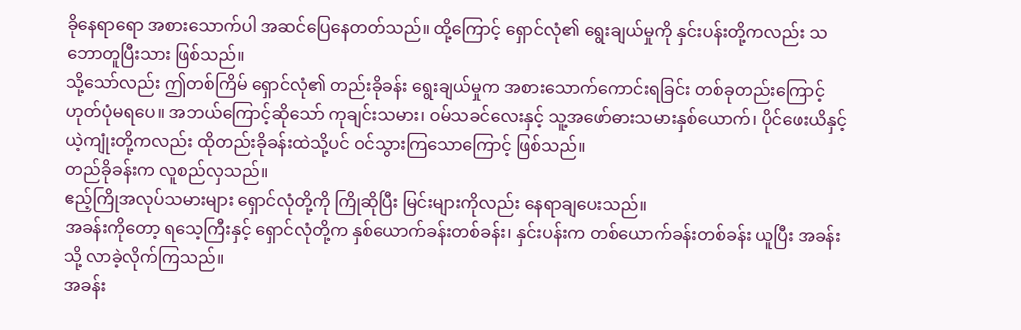ခိုနေရာရော အစားသောက်ပါ အဆင်ပြေနေတတ်သည်။ ထို့ကြောင့် ရှောင်လုံ၏ ရွေးချယ်မှုကို နှင်းပန်းတို့ကလည်း သဘောတူပြီးသား ဖြစ်သည်။
သို့သော်လည်း ဤတစ်ကြိမ် ရှောင်လုံ၏ တည်းခိုခန်း ရွေးချယ်မှုက အစားသောက်ကောင်းရခြင်း တစ်ခုတည်းကြောင့် ဟုတ်ပုံမရပေ။ အဘယ်ကြောင့်ဆိုသော် ကုချင်းသမား၊ ဝမ်သခင်လေးနှင့် သူ့အဖော်ဓားသမားနှစ်ယောက်၊ ပိုင်ဖေးယိနှင့် ယဲ့ကျုံးတို့ကလည်း ထိုတည်းခိုခန်းထဲသို့ပင် ဝင်သွားကြသောကြောင့် ဖြစ်သည်။
တည်ခိုခန်းက လူစည်လှသည်။
ဧည့်ကြိုအလုပ်သမားများ ရှောင်လုံတို့ကို ကြိုဆိုပြီး မြင်းများကိုလည်း နေရာချပေးသည်။
အခန်းကိုတော့ ရသေ့ကြီးနှင့် ရှောင်လုံတို့က နှစ်ယောက်ခန်းတစ်ခန်း၊ နှင်းပန်းက တစ်ယောက်ခန်းတစ်ခန်း ယူပြီး အခန်းသို့ လာခဲ့လိုက်ကြသည်။
အခန်း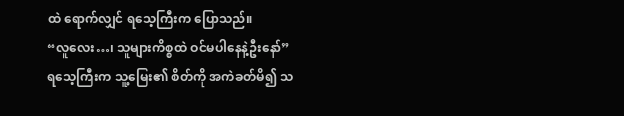ထဲ ရောက်လျှင် ရသေ့ကြီးက ပြောသည်။
“လူလေး…၊ သူများကိစ္စထဲ ဝင်မပါနေနဲ့ဦးနော်”
ရသေ့ကြီးက သူ့မြေး၏ စိတ်ကို အကဲခတ်မိ၍ သ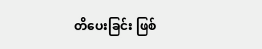တိပေးခြင်း ဖြစ်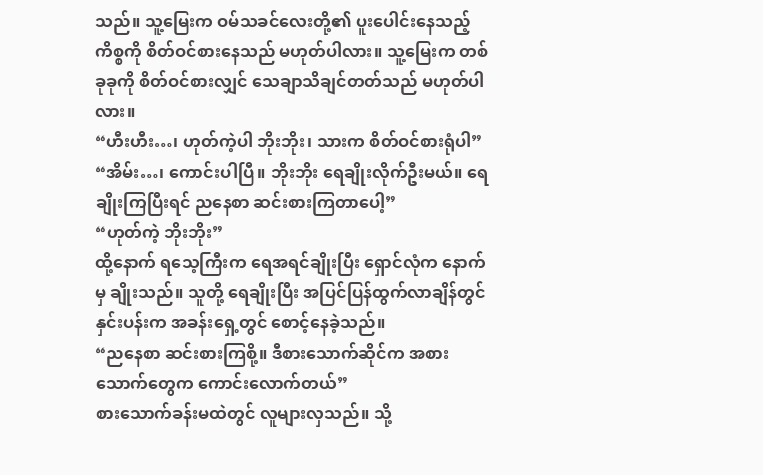သည်။ သူ့မြေးက ဝမ်သခင်လေးတို့၏ ပူးပေါင်းနေသည့် ကိစ္စကို စိတ်ဝင်စားနေသည် မဟုတ်ပါလား။ သူ့မြေးက တစ်ခုခုကို စိတ်ဝင်စားလျှင် သေချာသိချင်တတ်သည် မဟုတ်ပါလား။
“ဟီးဟီး…၊ ဟုတ်ကဲ့ပါ ဘိုးဘိုး၊ သားက စိတ်ဝင်စားရုံပါ”
“အိမ်း…၊ ကောင်းပါပြီ။ ဘိုးဘိုး ရေချိုးလိုက်ဦးမယ်။ ရေချိုးကြပြီးရင် ညနေစာ ဆင်းစားကြတာပေါ့”
“ဟုတ်ကဲ့ ဘိုးဘိုး”
ထို့နောက် ရသေ့ကြီးက ရေအရင်ချိုးပြီး ရှောင်လုံက နောက်မှ ချိုးသည်။ သူတို့ ရေချိုးပြီး အပြင်ပြန်ထွက်လာချိန်တွင် နှင်းပန်းက အခန်းရှေ့တွင် စောင့်နေခဲ့သည်။
“ညနေစာ ဆင်းစားကြစို့။ ဒီစားသောက်ဆိုင်က အစားသောက်တွေက ကောင်းလောက်တယ်”
စားသောက်ခန်းမထဲတွင် လူများလှသည်။ သို့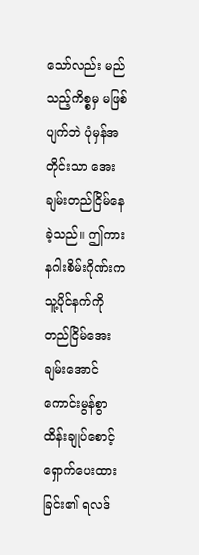သော်လည်း မည်သည့်ကိစ္စမှ မဖြစ်ပျက်ဘဲ ပုံမှန်အတိုင်းသာ အေးချမ်းတည်ငြိမ်နေခဲ့သည်။ ဤကား နဂါးစိမ်းဂိုဏ်းက သူ့ပိုင်နက်ကို တည်ငြိမ်အေးချမ်းအောင် ကောင်းမွန်စွာ ထိန်းချုပ်စောင့်ရှောက်ပေးထားခြင်း၏ ရလဒ်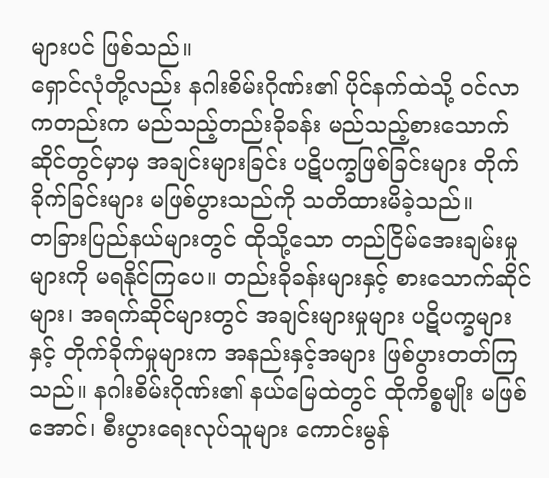များပင် ဖြစ်သည်။
ရှောင်လုံတို့လည်း နဂါးစိမ်းဂိုဏ်း၏ ပိုင်နက်ထဲသို့ ဝင်လာကတည်းက မည်သည့်တည်းခိုခန်း မည်သည့်စားသောက်ဆိုင်တွင်မှာမှ အချင်းများခြင်း ပဋိပက္ခဖြစ်ခြင်းများ တိုက်ခိုက်ခြင်းများ မဖြစ်ပွားသည်ကို သတိထားမိခဲ့သည်။
တခြားပြည်နယ်များတွင် ထိုသို့သော တည်ငြိမ်အေးချမ်းမှုများကို မရနိုင်ကြပေ။ တည်းခိုခန်းများနှင့် စားသောက်ဆိုင်များ၊ အရက်ဆိုင်များတွင် အချင်းများမှုများ ပဋိပက္ခများနှင့် တိုက်ခိုက်မှုများက အနည်းနှင့်အများ ဖြစ်ပွားတတ်ကြသည်။ နဂါးစိမ်းဂိုဏ်း၏ နယ်မြေထဲတွင် ထိုကိစ္စမျိုး မဖြစ်အောင်၊ စီးပွားရေးလုပ်သူများ ကောင်းမွန်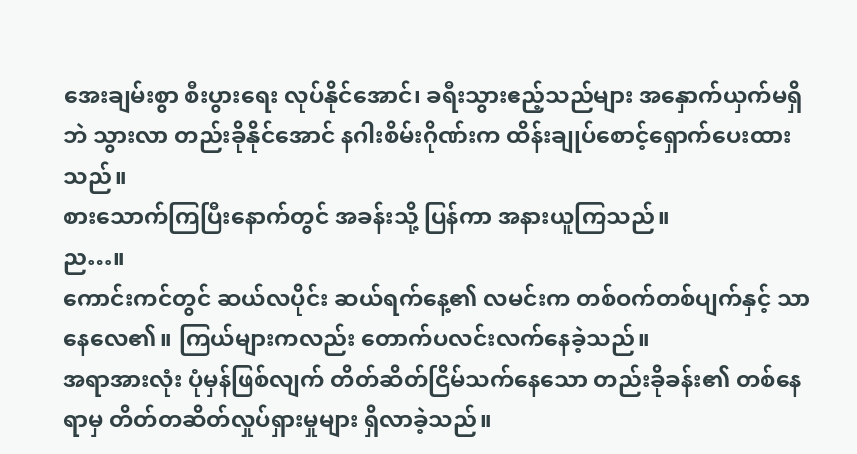အေးချမ်းစွာ စီးပွားရေး လုပ်နိုင်အောင်၊ ခရီးသွားဧည့်သည်များ အနှောက်ယှက်မရှိဘဲ သွားလာ တည်းခိုနိုင်အောင် နဂါးစိမ်းဂိုဏ်းက ထိန်းချုပ်စောင့်ရှောက်ပေးထားသည်။
စားသောက်ကြပြီးနောက်တွင် အခန်းသို့ ပြန်ကာ အနားယူကြသည်။
ည…။
ကောင်းကင်တွင် ဆယ်လပိုင်း ဆယ်ရက်နေ့၏ လမင်းက တစ်ဝက်တစ်ပျက်နှင့် သာနေလေ၏။ ကြယ်များကလည်း တောက်ပလင်းလက်နေခဲ့သည်။
အရာအားလုံး ပုံမှန်ဖြစ်လျက် တိတ်ဆိတ်ငြိမ်သက်နေသော တည်းခိုခန်း၏ တစ်နေရာမှ တိတ်တဆိတ်လှုပ်ရှားမှုများ ရှိလာခဲ့သည်။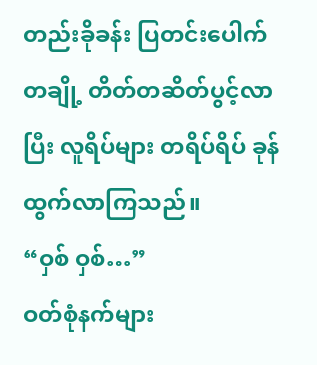တည်းခိုခန်း ပြတင်းပေါက်တချို့ တိတ်တဆိတ်ပွင့်လာပြီး လူရိပ်များ တရိပ်ရိပ် ခုန်ထွက်လာကြသည်။
“ဝှစ် ဝှစ်…”
ဝတ်စုံနက်များ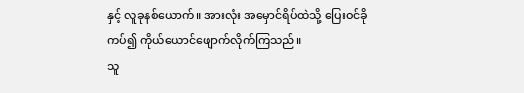နှင့် လူခုနစ်ယောက်။ အားလုံး အမှောင်ရိပ်ထဲသို့ ပြေးဝင်ခိုကပ်၍ ကိုယ်ယောင်ဖျောက်လိုက်ကြသည်။
သူ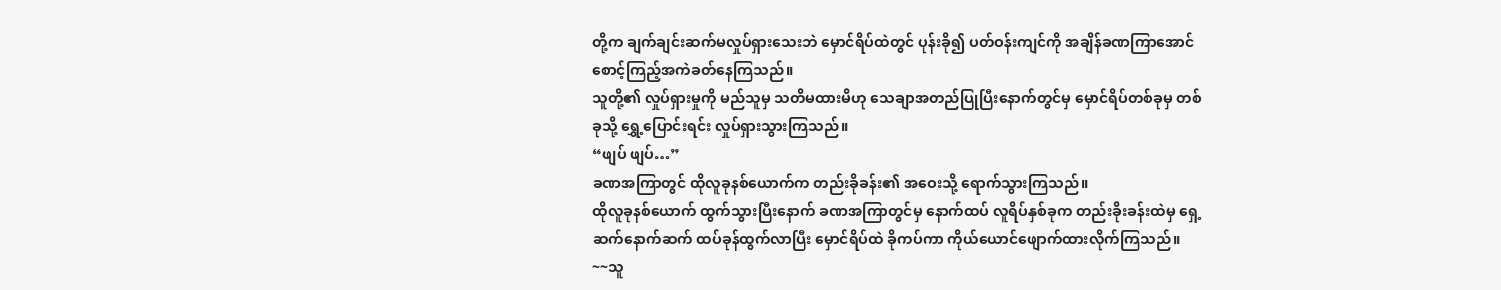တို့က ချက်ချင်းဆက်မလှုပ်ရှားသေးဘဲ မှောင်ရိပ်ထဲတွင် ပုန်းခို၍ ပတ်ဝန်းကျင်ကို အချိန်ခဏကြာအောင် စောင့်ကြည့်အကဲခတ်နေကြသည်။
သူတို့၏ လှုပ်ရှားမှုကို မည်သူမှ သတိမထားမိဟု သေချာအတည်ပြုပြီးနောက်တွင်မှ မှောင်ရိပ်တစ်ခုမှ တစ်ခုသို့ ရွှေ့ပြောင်းရင်း လှုပ်ရှားသွားကြသည်။
“ဖျပ် ဖျပ်…”
ခဏအကြာတွင် ထိုလူခုနစ်ယောက်က တည်းခိုခန်း၏ အဝေးသို့ ရောက်သွားကြသည်။
ထိုလူခုနစ်ယောက် ထွက်သွားပြီးနောက် ခဏအကြာတွင်မှ နောက်ထပ် လူရိပ်နှစ်ခုက တည်းခိုးခန်းထဲမှ ရှေ့ဆက်နောက်ဆက် ထပ်ခုန်ထွက်လာပြီး မှောင်ရိပ်ထဲ ခိုကပ်ကာ ကိုယ်ယောင်ဖျောက်ထားလိုက်ကြသည်။
~~သူ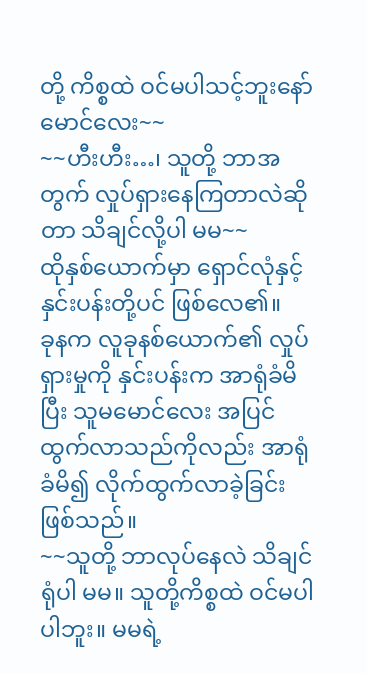တို့ ကိစ္စထဲ ဝင်မပါသင့်ဘူးနော် မောင်လေး~~
~~ဟီးဟီး…၊ သူတို့ ဘာအတွက် လှုပ်ရှားနေကြတာလဲဆိုတာ သိချင်လို့ပါ မမ~~
ထိုနှစ်ယောက်မှာ ရှောင်လုံနှင့် နှင်းပန်းတို့ပင် ဖြစ်လေ၏။
ခုနက လူခုနစ်ယောက်၏ လှုပ်ရှားမှုကို နှင်းပန်းက အာရုံခံမိပြီး သူမမောင်လေး အပြင်ထွက်လာသည်ကိုလည်း အာရုံခံမိ၍ လိုက်ထွက်လာခဲ့ခြင်း ဖြစ်သည်။
~~သူတို့ ဘာလုပ်နေလဲ သိချင်ရုံပါ မမ။ သူတို့ကိစ္စထဲ ဝင်မပါပါဘူး။ မမရဲ့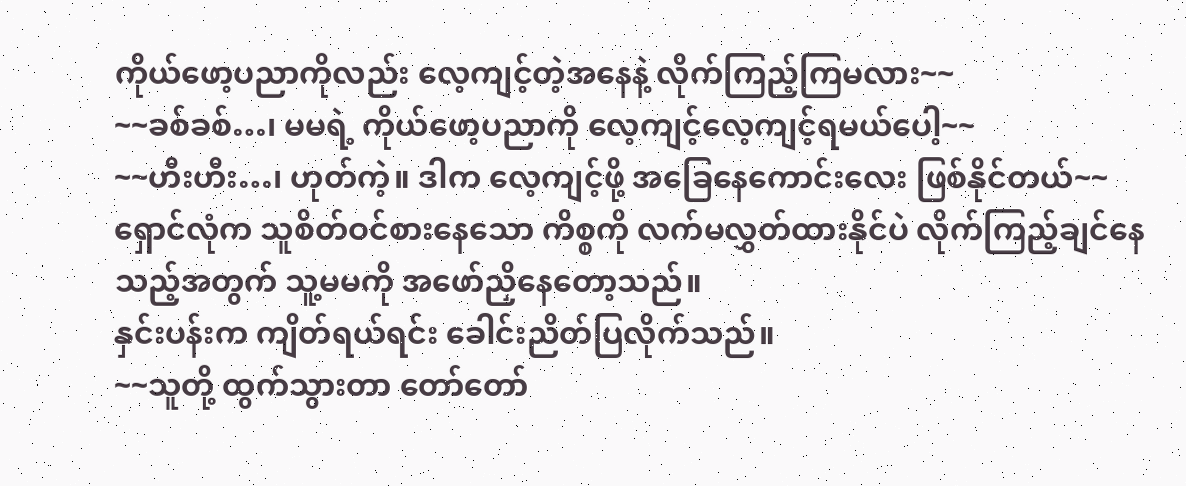ကိုယ်ဖော့ပညာကိုလည်း လေ့ကျင့်တဲ့အနေနဲ့ လိုက်ကြည့်ကြမလား~~
~~ခစ်ခစ်…၊ မမရဲ့ ကိုယ်ဖော့ပညာကို လေ့ကျင့်လေ့ကျင့်ရမယ်ပေါ့~~
~~ဟီးဟီး…၊ ဟုတ်ကဲ့။ ဒါက လေ့ကျင့်ဖို့ အခြေနေကောင်းလေး ဖြစ်နိုင်တယ်~~
ရှောင်လုံက သူစိတ်ဝင်စားနေသော ကိစ္စကို လက်မလွှတ်ထားနိုင်ပဲ လိုက်ကြည့်ချင်နေသည့်အတွက် သူ့မမကို အဖော်ညှိနေတော့သည်။
နှင်းပန်းက ကျိတ်ရယ်ရင်း ခေါင်းညိတ်ပြလိုက်သည်။
~~သူတို့ ထွက်သွားတာ တော်တော်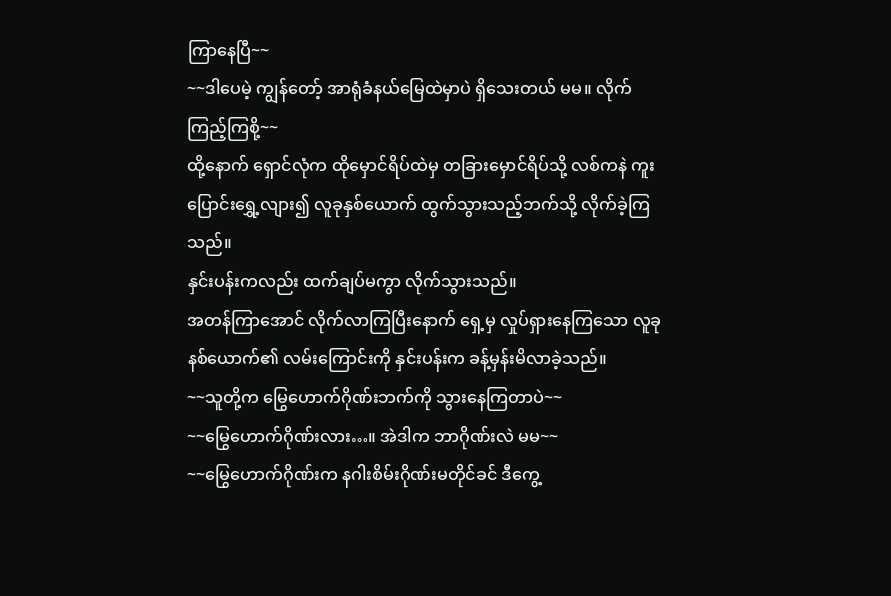ကြာနေပြီ~~
~~ဒါပေမဲ့ ကျွန်တော့် အာရုံခံနယ်မြေထဲမှာပဲ ရှိသေးတယ် မမ။ လိုက်ကြည့်ကြစို့~~
ထို့နောက် ရှောင်လုံက ထိုမှောင်ရိပ်ထဲမှ တခြားမှောင်ရိပ်သို့ လစ်ကနဲ ကူးပြောင်းရွှေ့လျား၍ လူခုနှစ်ယောက် ထွက်သွားသည့်ဘက်သို့ လိုက်ခဲ့ကြသည်။
နှင်းပန်းကလည်း ထက်ချပ်မကွာ လိုက်သွားသည်။
အတန်ကြာအောင် လိုက်လာကြပြီးနောက် ရှေ့မှ လှုပ်ရှားနေကြသော လူခုနစ်ယောက်၏ လမ်းကြောင်းကို နှင်းပန်းက ခန့်မှန်းမိလာခဲ့သည်။
~~သူတို့က မြွေဟောက်ဂိုဏ်းဘက်ကို သွားနေကြတာပဲ~~
~~မြွေဟောက်ဂိုဏ်းလား…။ အဲဒါက ဘာဂိုဏ်းလဲ မမ~~
~~မြွေဟောက်ဂိုဏ်းက နဂါးစိမ်းဂိုဏ်းမတိုင်ခင် ဒီကွေ့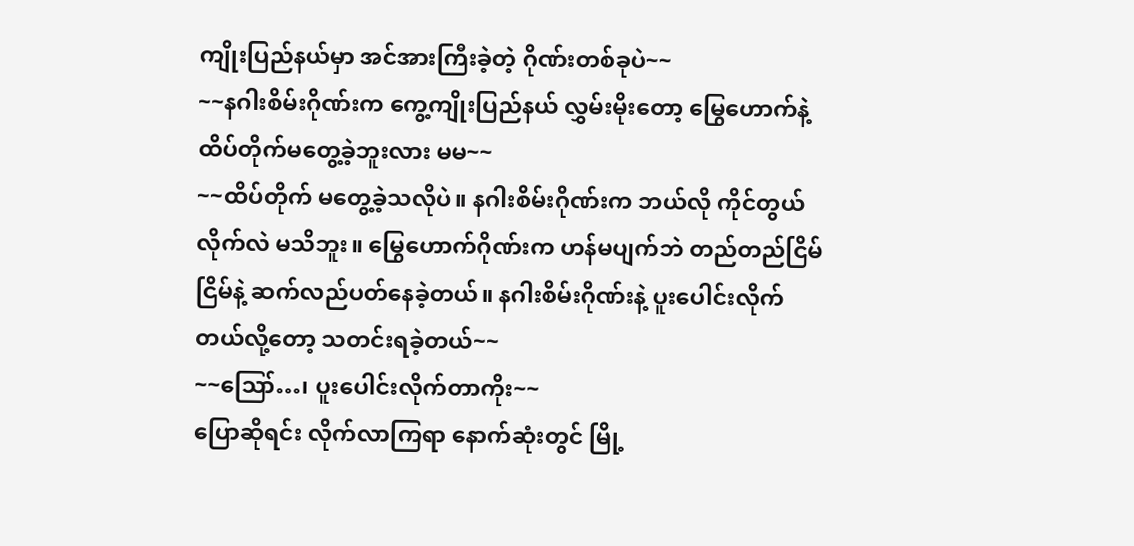ကျိုးပြည်နယ်မှာ အင်အားကြီးခဲ့တဲ့ ဂိုဏ်းတစ်ခုပဲ~~
~~နဂါးစိမ်းဂိုဏ်းက ကွေ့ကျိုးပြည်နယ် လွှမ်းမိုးတော့ မြွေဟောက်နဲ့ ထိပ်တိုက်မတွေ့ခဲ့ဘူးလား မမ~~
~~ထိပ်တိုက် မတွေ့ခဲ့သလိုပဲ။ နဂါးစိမ်းဂိုဏ်းက ဘယ်လို ကိုင်တွယ်လိုက်လဲ မသိဘူး။ မြွေဟောက်ဂိုဏ်းက ဟန်မပျက်ဘဲ တည်တည်ငြိမ်ငြိမ်နဲ့ ဆက်လည်ပတ်နေခဲ့တယ်။ နဂါးစိမ်းဂိုဏ်းနဲ့ ပူးပေါင်းလိုက်တယ်လို့တော့ သတင်းရခဲ့တယ်~~
~~ဪ…၊ ပူးပေါင်းလိုက်တာကိုး~~
ပြောဆိုရင်း လိုက်လာကြရာ နောက်ဆုံးတွင် မြို့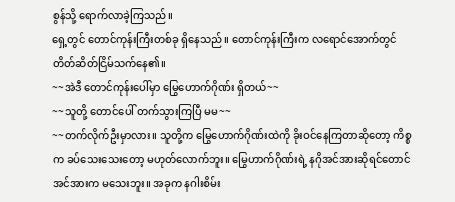စွန်သို့ ရောက်လာခဲ့ကြသည်။
ရှေ့တွင် တောင်ကုန်းကြီးတစ်ခု ရှိနေသည်။ တောင်ကုန်းကြီးက လရောင်အောက်တွင် တိတ်ဆိတ်ငြိမ်သက်နေ၏။
~~အဲဒီ တောင်ကုန်းပေါ်မှာ မြွေဟောက်ဂိုဏ်း ရှိတယ်~~
~~သူတို့ တောင်ပေါ် တက်သွားကြပြီ မမ~~
~~တက်လိုက်ဦးမှာလား။ သူတို့က မြွေဟောက်ဂိုဏ်းထဲကို ခိုးဝင်နေကြတာဆိုတော့ ကိစ္စက ခပ်သေးသေးတော့ မဟုတ်လောက်ဘူး။ မြွေဟာက်ဂိုဏ်းရဲ့ နဂိုအင်အားဆိုရင်တောင် အင်အားက မသေးဘူး။ အခုက နဂါးစိမ်း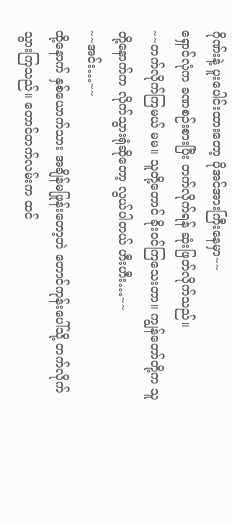ဂိုဏ်းနဲ့ ပူးပေါင်းထားတော့ ပိုအင်အားကြီးနေမှာ~~
ရှောင်လုံက ခဏစဉ်းစားပြီး တက်လိုက်ရန် ဆုံးဖြတ်လိုက်သည်။
~~တက်လိုက်ကြမယ် မမ။ သူတို့တောင် ခိုးဝင်ကြသေးတာ။ ကျွန်တော်တို့က သူတို့နောက်က လိုက်သွားရုံဆိုတော့ လွယ်ပါတယ် ဟီးဟီး…~~
~~အင်း…~~
ထို့နောက် နှစ်ယောက်သား အချိန်မဖြုန်းတော့ဘဲ တောင်ကုန်းပေါ်သို့ တက်လိုက်သွားကြသည်။ တောင်တက်လမ်းက ထင်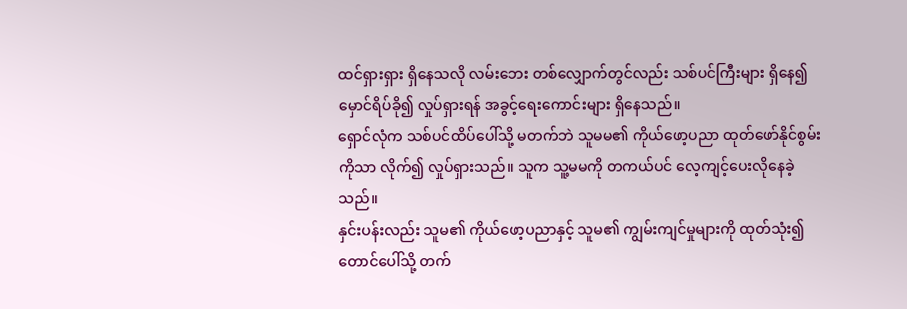ထင်ရှားရှား ရှိနေသလို လမ်းဘေး တစ်လျှောက်တွင်လည်း သစ်ပင်ကြီးများ ရှိနေ၍ မှောင်ရိပ်ခို၍ လှုပ်ရှားရန် အခွင့်ရေးကောင်းများ ရှိနေသည်။
ရှောင်လုံက သစ်ပင်ထိပ်ပေါ်သို့ မတက်ဘဲ သူမမ၏ ကိုယ်ဖော့ပညာ ထုတ်ဖော်နိုင်စွမ်းကိုသာ လိုက်၍ လှုပ်ရှားသည်။ သူက သူ့မမကို တကယ်ပင် လေ့ကျင့်ပေးလိုနေခဲ့သည်။
နှင်းပန်းလည်း သူမ၏ ကိုယ်ဖော့ပညာနှင့် သူမ၏ ကျွမ်းကျင်မှုများကို ထုတ်သုံး၍ တောင်ပေါ်သို့ တက်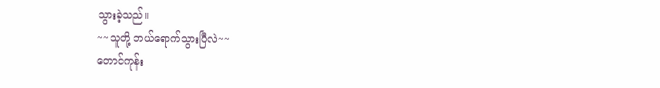သွားခဲ့သည်။
~~သူတို့ ဘယ်ရောက်သွားပြီလဲ~~
တောင်ကုန်း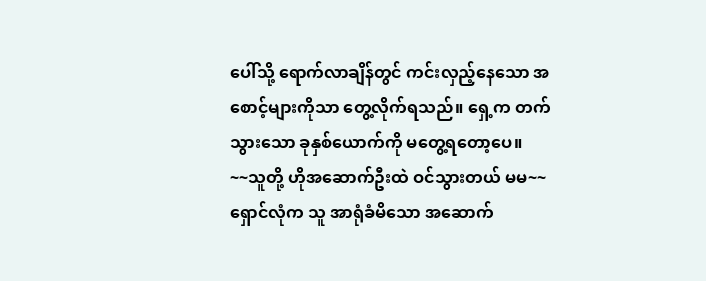ပေါ်သို့ ရောက်လာချိန်တွင် ကင်းလှည့်နေသော အစောင့်များကိုသာ တွေ့လိုက်ရသည်။ ရှေ့က တက်သွားသော ခုနှစ်ယောက်ကို မတွေ့ရတော့ပေ။
~~သူတို့ ဟိုအဆောက်ဦးထဲ ဝင်သွားတယ် မမ~~
ရှောင်လုံက သူ အာရုံခံမိသော အဆောက်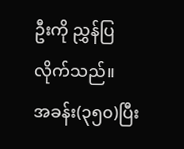ဦးကို ညွှန်ပြလိုက်သည်။
အခန်း(၃၅၀)ပြီး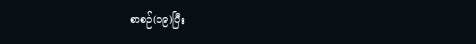စာစဉ်(၁၉)ပြီး